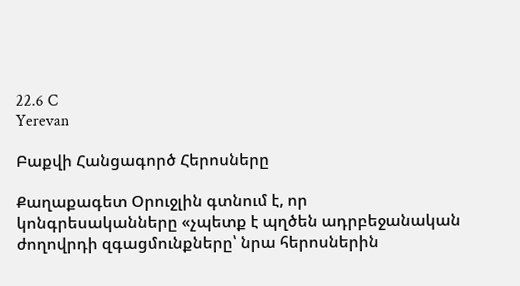22.6 C
Yerevan

Բաքվի Հանցագործ Հերոսները

Քաղաքագետ Օրուջլին գտնում է, որ կոնգրեսականները «չպետք է պղծեն ադրբեջանական ժողովրդի զգացմունքները՝ նրա հերոսներին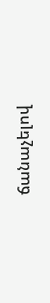ճանաչելով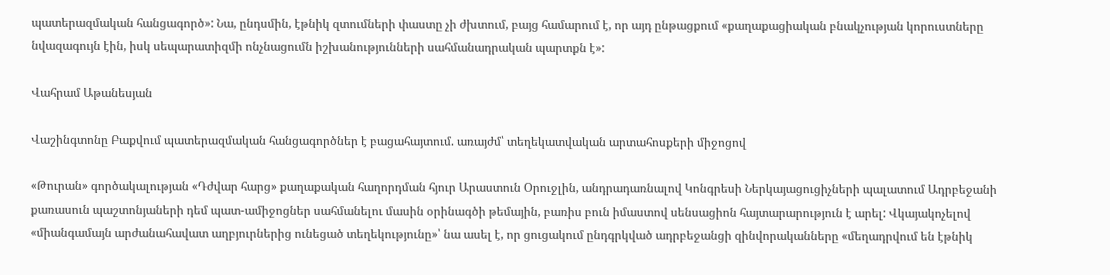պատերազմական հանցագործ»: Նա, ընդսմին, էթնիկ զտումների փաստը չի ժխտում, բայց համարում է, որ այդ ընթացքում «քաղաքացիական բնակչության կորուստները նվազագույն էին, իսկ սեպարատիզմի ոնչնացումն իշխանությունների սահմանադրական պարտքն է»:

Վահրամ Աթանեսյան

Վաշինգտոնը Բաքվում պատերազմական հանցագործներ է բացահայտում. առայժմ՝ տեղեկատվական արտահոսքերի միջոցով

«Թուրան» գործակալության «Դժվար հարց» քաղաքական հաղորդման հյուր Արաստուն Օրուջլին, անդրադառնալով Կոնգրեսի Ներկայացուցիչների պալատում Ադրբեջանի քառասուն պաշտոնյաների դեմ պատ-ամիջոցներ սահմանելու մասին օրինագծի թեմային, բառիս բուն իմաստով սենսացիոն հայտարարություն է արել: Վկայակոչելով «միանգամայն արժանահավատ աղբյուրներից ունեցած տեղեկությունը»՝ նա ասել է, որ ցուցակում ընդգրկված ադրբեջանցի զինվորականները «մեղադրվում են էթնիկ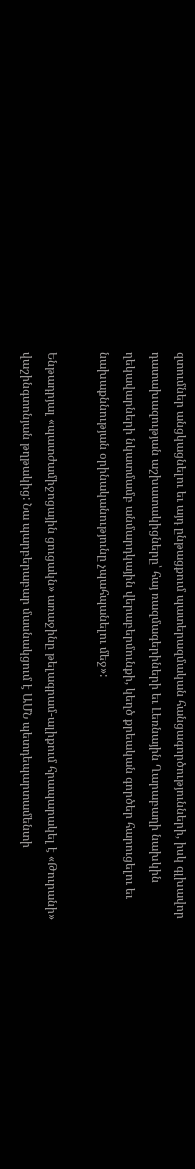զտումներ անցկացնելու եւ այդ ընթացքում պատերազմական հանցագործությունների, իսկ գլխավոր դատախազության աշխատակիցները՝ հայ ռազմագերիների եւ Լեռնային Ղարաբաղի նախկին ղեկավարների նկատմամբ անմարդկային վերաբերմունքի, կեղծ քրեական գործեր հարուցելու եւ նախաքննության օրինականությունը չպահպանելու մեջ»:

Ենթադրյալ «պատժամիջոցային ցուցակն» առաջինը թելագրամ-ալիքում հրապարակել է «Թուրանի» վաշինգտոնյան թղթակից: Նա պարբերաբար մասնակցում է ԱՄՆ պետդեպարտամենտի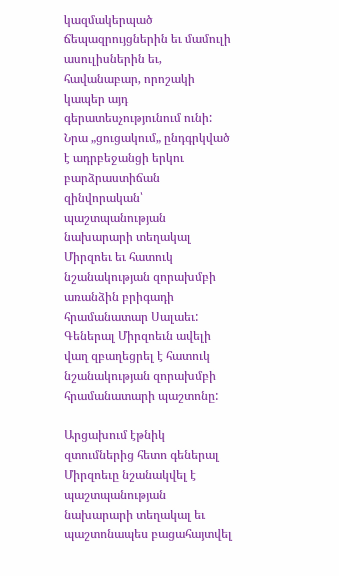կազմակերպած ճեպազրույցներին եւ մամուլի ասուլիսներին եւ, հավանաբար, որոշակի կապեր այդ գերատեսչությունում ունի: Նրա „ցուցակում„ ընդգրկված է ադրբեջանցի երկու բարձրաստիճան զինվորական՝ պաշտպանության նախարարի տեղակալ Միրզոեւ եւ հատուկ նշանակության զորախմբի առանձին բրիգադի հրամանատար Սալաեւ: Գեներալ Միրզոեւն ավելի վաղ զբաղեցրել է հատուկ նշանակության զորախմբի հրամանատարի պաշտոնը:

Արցախում էթնիկ զտումներից հետո գեներալ Միրզոեւը նշանակվել է պաշտպանության նախարարի տեղակալ եւ պաշտոնապես բացահայտվել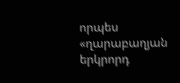որպես «ղարաբաղյան երկրորդ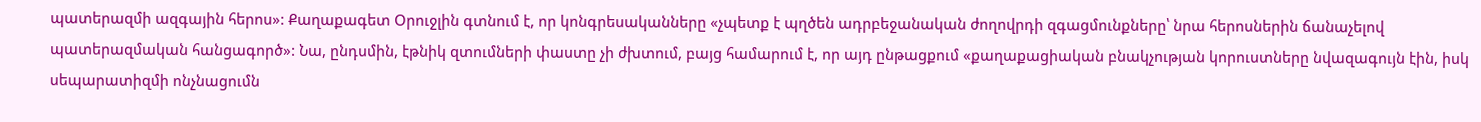պատերազմի ազգային հերոս»: Քաղաքագետ Օրուջլին գտնում է, որ կոնգրեսականները «չպետք է պղծեն ադրբեջանական ժողովրդի զգացմունքները՝ նրա հերոսներին ճանաչելով պատերազմական հանցագործ»: Նա, ընդսմին, էթնիկ զտումների փաստը չի ժխտում, բայց համարում է, որ այդ ընթացքում «քաղաքացիական բնակչության կորուստները նվազագույն էին, իսկ սեպարատիզմի ոնչնացումն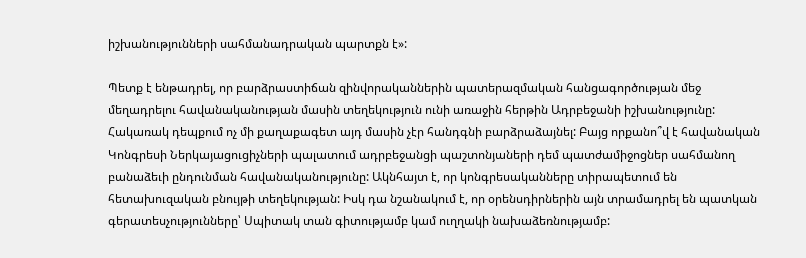իշխանությունների սահմանադրական պարտքն է»:

Պետք է ենթադրել, որ բարձրաստիճան զինվորականներին պատերազմական հանցագործության մեջ մեղադրելու հավանականության մասին տեղեկություն ունի առաջին հերթին Ադրբեջանի իշխանությունը: Հակառակ դեպքում ոչ մի քաղաքագետ այդ մասին չէր հանդգնի բարձրաձայնել: Բայց որքանո՞վ է հավանական Կոնգրեսի Ներկայացուցիչների պալատում ադրբեջանցի պաշտոնյաների դեմ պատժամիջոցներ սահմանող բանաձեւի ընդունման հավանականությունը: Ակնհայտ է, որ կոնգրեսականները տիրապետում են հետախուզական բնույթի տեղեկության: Իսկ դա նշանակում է, որ օրենսդիրներին այն տրամադրել են պատկան գերատեսչությունները՝ Սպիտակ տան գիտությամբ կամ ուղղակի նախաձեռնությամբ: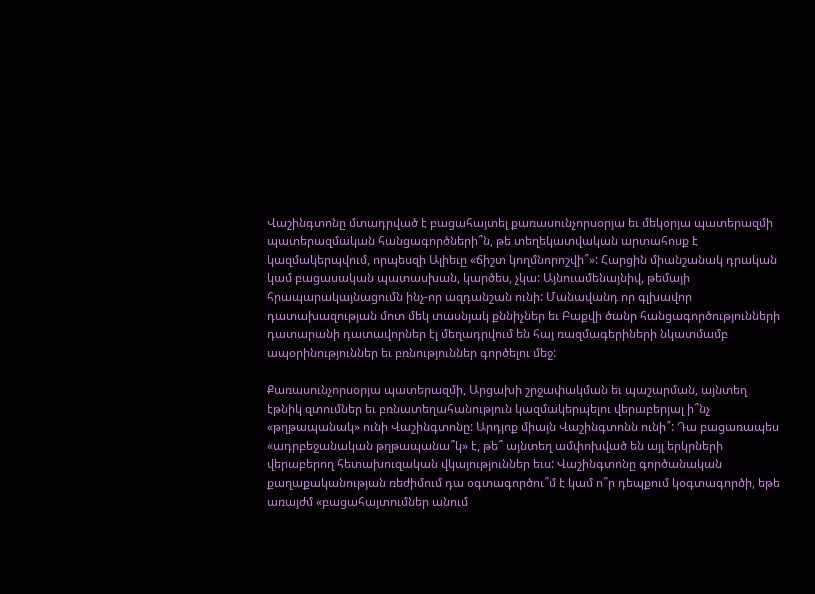Վաշինգտոնը մտադրված է բացահայտել քառասունչորսօրյա եւ մեկօրյա պատերազմի պատերազմական հանցագործների՞ն, թե տեղեկատվական արտահոսք է կազմակերպվում, որպեսզի Ալիեւը «ճիշտ կողմնորոշվի՞»: Հարցին միանշանակ դրական կամ բացասական պատասխան, կարծես, չկա: Այնուամենայնիվ, թեմայի հրապարակայնացումն ինչ-որ ազդանշան ունի: Մանավանդ որ գլխավոր դատախազության մոտ մեկ տասնյակ քննիչներ եւ Բաքվի ծանր հանցագործությունների դատարանի դատավորներ էլ մեղադրվում են հայ ռազմագերիների նկատմամբ ապօրինություններ եւ բռնություններ գործելու մեջ:

Քառասունչորսօրյա պատերազմի, Արցախի շրջափակման եւ պաշարման, այնտեղ էթնիկ զտումներ եւ բռնատեղահանություն կազմակերպելու վերաբերյալ ի՞նչ «թղթապանակ» ունի Վաշինգտոնը: Արդյոք միայն Վաշինգտոնն ունի՞: Դա բացառապես «ադրբեջանական թղթապանա՞կ» է, թե՞ այնտեղ ամփոխված են այլ երկրների վերաբերող հետախուզական վկայություններ եւս: Վաշինգտոնը գործանական քաղաքականության ռեժիմում դա օգտագործու՞մ է կամ ո՞ր դեպքում կօգտագործի, եթե առայժմ «բացահայտումներ անում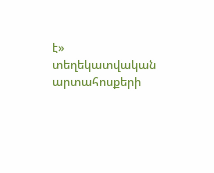է» տեղեկատվական արտահոսքերի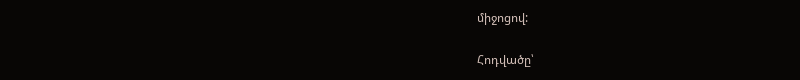միջոցով:

Հոդվածը՝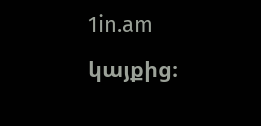1in.am կայքից։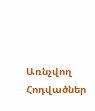Առնչվող Հոդվածներ